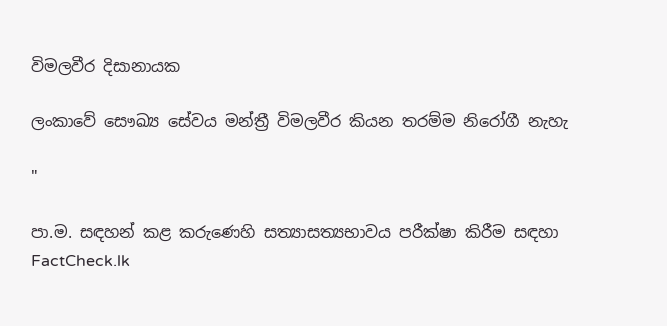විමලවීර දිසානායක

ලංකාවේ සෞඛ්‍ය සේවය මන්ත්‍රී විමලවීර කියන තරම්ම නිරෝගී නැහැ

"

පා.ම. සඳහන් කළ කරුණෙහි සත්‍යාසත්‍යභාවය පරීක්ෂා කිරීම සඳහා FactCheck.lk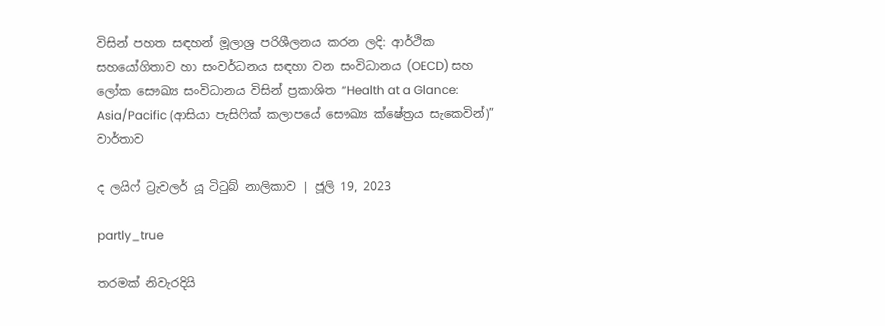විසින් පහත සඳහන් මූලාශ්‍ර පරිශීලනය කරන ලදි: ආර්ථික සහයෝගිතාව හා සංවර්ධනය සඳහා වන සංවිධානය (OECD) සහ ලෝක සෞඛ්‍ය සංවිධානය විසින් ප්‍රකාශිත “Health at a Glance: Asia/Pacific (ආසියා පැසිෆික් කලාපයේ සෞඛ්‍ය ක්ෂේත්‍රය සැකෙවින්)” වාර්තාව

ද ලයිෆ් ට්‍රැවලර් යූ ටිටුබ් නාලිකාව | ජූලි 19, 2023

partly_true

තරමක් නිවැරදියි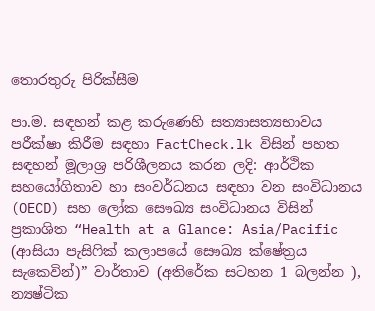තොරතුරු පිරික්සීම

පා.ම. සඳහන් කළ කරුණෙහි සත්‍යාසත්‍යභාවය පරීක්ෂා කිරීම සඳහා FactCheck.lk විසින් පහත සඳහන් මූලාශ්‍ර පරිශීලනය කරන ලදි: ආර්ථික සහයෝගිතාව හා සංවර්ධනය සඳහා වන සංවිධානය (OECD) සහ ලෝක සෞඛ්‍ය සංවිධානය විසින් ප්‍රකාශිත “Health at a Glance: Asia/Pacific (ආසියා පැසිෆික් කලාපයේ සෞඛ්‍ය ක්ෂේත්‍රය සැකෙවින්)” වාර්තාව (අතිරේක සටහන 1 බලන්න ), න්‍යෂ්ටික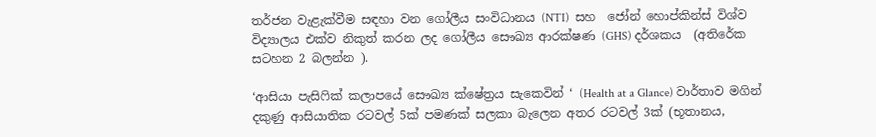තර්ජන වැළැක්වීම සඳහා වන ගෝලීය සංවිධානය (NTI)  සහ  ජෝන් හොප්කින්ස් විශ්ව විද්‍යාලය එක්ව නිකුත් කරන ලද ගෝලීය සෞඛ්‍ය ආරක්ෂණ (GHS) දර්ශකය  (අතිරේක සටහන 2 බලන්න ).

‘ආසියා පැසිෆික් කලාපයේ සෞඛ්‍ය ක්ෂේත්‍රය සැකෙවින් ‘ (Health at a Glance) වාර්තාව මගින් දකුණු ආසියාතික රටවල් 5ක් පමණක් සලකා බැලෙන අතර රටවල් 3ක් (භූතානය,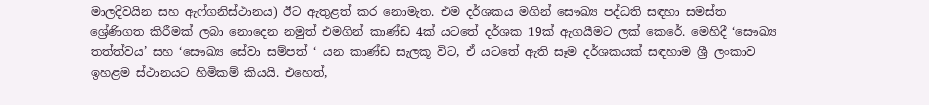මාලදිවයින සහ ඇෆ්ගනිස්ථානය) ඊට ඇතුළත් කර නොමැත. එම දර්ශකය මගින් සෞඛ්‍ය පද්ධති සඳහා සමස්ත ශ්‍රේණිගත කිරීමක් ලබා නොදෙන නමුත් එමගින් කාණ්ඩ 4ක් යටතේ දර්ශක 19ක් ඇගයීමට ලක් කෙරේ. මෙහිදී ‘සෞඛ්‍ය තත්ත්වය’ සහ ‘සෞඛ්‍ය සේවා සම්පත් ‘ යන කාණ්ඩ සැලකූ විට, ඒ යටතේ ඇති සෑම දර්ශකයක් සඳහාම ශ්‍රී ලංකාව ඉහළම ස්ථානයට හිමිකම් කියයි. එහෙත්,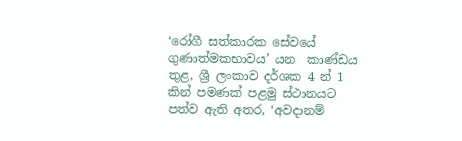‘රෝගී සත්කාරක සේවයේ ගුණාත්මකභාවය’ යන  කාණ්ඩය තුළ, ශ්‍රී ලංකාව දර්ශක 4 න් 1 කින් පමණක් පළමු ස්ථානයට පත්ව ඇති අතර, ‘අවදානම්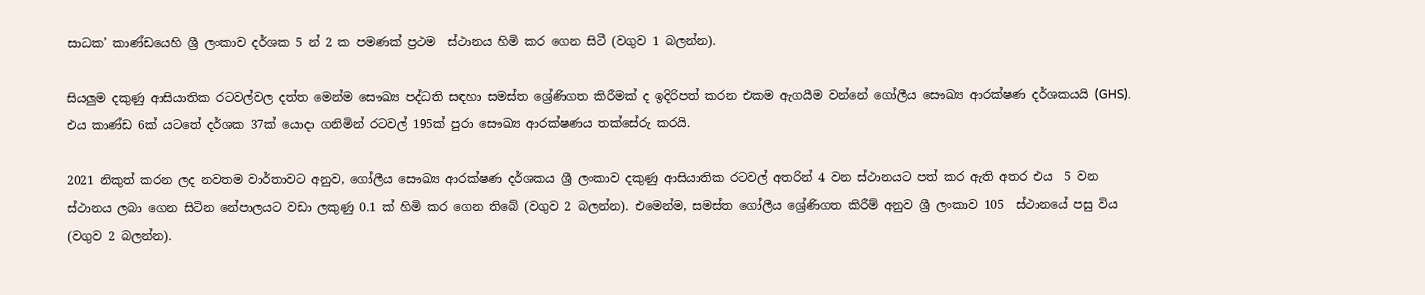සාධක’ කාණ්ඩයෙහි ශ්‍රී ලංකාව දර්ශක 5 න් 2 ක පමණක් ප්‍රථම  ස්ථානය හිමි කර ගෙන සිටී (වගුව 1 බලන්න).

සියලුම දකුණු ආසියාතික රටවල්වල දත්ත මෙන්ම සෞඛ්‍ය පද්ධති සඳහා සමස්ත ශ්‍රේණිගත කිරීමක් ද ඉදිරිපත් කරන එකම ඇගයීම වන්නේ ගෝලීය සෞඛ්‍ය ආරක්ෂණ දර්ශකයයි (GHS). එය කාණ්ඩ 6ක් යටතේ දර්ශක 37ක් යොදා ගනිමින් රටවල් 195ක් පුරා සෞඛ්‍ය ආරක්ෂණය තක්සේරු කරයි.

2021 නිකුත් කරන ලද නවතම වාර්තාවට අනුව, ගෝලීය සෞඛ්‍ය ආරක්ෂණ දර්ශකය ශ්‍රී ලංකාව දකුණු ආසියාතික රටවල් අතරින් 4 වන ස්ථානයට පත් කර ඇති අතර එය  5 වන ස්ථානය ලබා ගෙන සිටින නේපාලයට වඩා ලකුණු 0.1 ක් හිමි කර ගෙන තිබේ (වගුව 2 බලන්න). එමෙන්ම, සමස්ත ගෝලීය ශ්‍රේණිගත කිරීම් අනුව ශ්‍රී ලංකාව 105  ස්ථානයේ පසු විය (වගුව 2 බලන්න).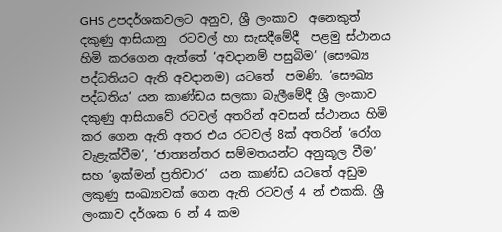GHS උපදර්ශකවලට අනුව, ශ්‍රී ලංකාව  අනෙකුත් දකුණු ආසියානු  රටවල් හා සැසදීමේදී  පළමු ස්ථානය හිමි කරගෙන ඇත්තේ ‘අවදානම් පසුබිම’ (සෞඛ්‍ය පද්ධතියට ඇති අවදානම) යටතේ  පමණි. ‘සෞඛ්‍ය පද්ධතිය’ යන කාණ්ඩය සලකා බැලීමේදී ශ්‍රී ලංකාව දකුණු ආසියාවේ රටවල් අතරින් අවසන් ස්ථානය හිමි කර ගෙන ඇති අතර එය රටවල් 8ක් අතරින් ‘රෝග වැළැක්වීම’, ‘ජාත්‍යන්තර සම්මතයන්ට අනුකූල වීම’ සහ ‘ඉක්මන් ප්‍රතිචාර’  යන කාණ්ඩ යටතේ අඩුම ලකුණු සංඛ්‍යාවක් ගෙන ඇති රටවල් 4 න් එකකි. ශ්‍රී ලංකාව දර්ශක 6 න් 4 කම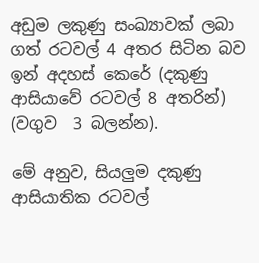අඩුම ලකුණු සංඛ්‍යාවක් ලබා ගත් රටවල් 4 අතර සිටින බව ඉන් අදහස් කෙරේ (දකුණු ආසියාවේ රටවල් 8 අතරින්)  (වගුව  3 බලන්න).

මේ අනුව, සියලුම දකුණු ආසියාතික රටවල්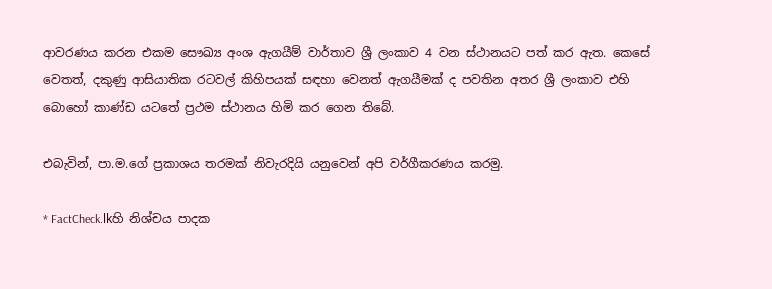ආවරණය කරන එකම සෞඛ්‍ය අංශ ඇගයීම් වාර්තාව ශ්‍රී ලංකාව 4 වන ස්ථානයට පත් කර ඇත. කෙසේ වෙතත්, දකුණු ආසියාතික රටවල් කිහිපයක් සඳහා වෙනත් ඇගයීමක් ද පවතින අතර ශ්‍රී ලංකාව එහි බොහෝ කාණ්ඩ යටතේ ප්‍රථම ස්ථානය හිමි කර ගෙන තිබේ.

එබැවින්, පා.ම.ගේ ප්‍රකාශය තරමක් නිවැරදියි යනුවෙන් අපි වර්ගීකරණය කරමු.

* FactCheck.lkහි නිශ්චය පාදක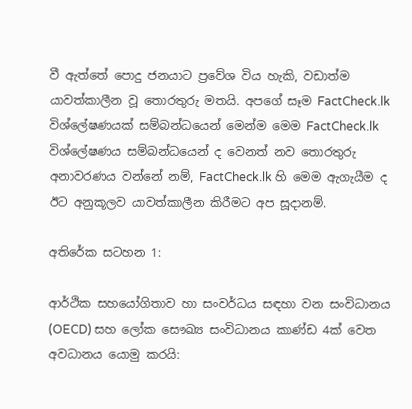වී ඇත්තේ පොදු ජනයාට ප්‍රවේශ විය හැකි, වඩාත්ම යාවත්කාලීන වූ තොරතුරු මතයි. අපගේ සෑම FactCheck.lk විශ්ලේෂණයක් සම්බන්ධයෙන් මෙන්ම මෙම FactCheck.lk විශ්ලේෂණය සම්බන්ධයෙන් ද වෙනත් නව තොරතුරු අනාවරණය වන්නේ නම්, FactCheck.lk හි මෙම ඇගැයීම ද ඊට අනුකූලව යාවත්කාලීන කිරීමට අප සූදානම්.

අතිරේක සටහන 1:

ආර්ථික සහයෝගිතාව හා සංවර්ධය සඳහා වන සංවිධානය (OECD) සහ ලෝක සෞඛ්‍ය සංවිධානය කාණ්ඩ 4ක් වෙත අවධානය යොමු කරයි: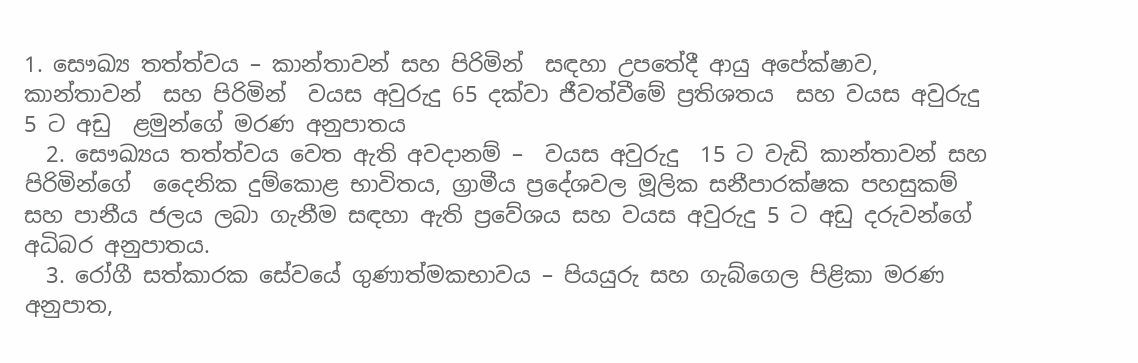1. සෞඛ්‍ය තත්ත්වය – කාන්තාවන් සහ පිරිමින්  සඳහා උපතේදී ආයු අපේක්ෂාව, කාන්තාවන්  සහ පිරිමින්  වයස අවුරුදු 65 දක්වා ජීවත්වීමේ ප්‍රතිශතය  සහ වයස අවුරුදු 5 ට අඩු  ළමුන්ගේ මරණ අනුපාතය
  2. සෞඛ්‍යය තත්ත්වය වෙත ඇති අවදානම් –  වයස අවුරුදු  15 ට වැඩි කාන්තාවන් සහ පිරිමින්ගේ  දෛනික දුම්කොළ භාවිතය, ග්‍රාමීය ප්‍රදේශවල මූලික සනීපාරක්ෂක පහසුකම්  සහ පානීය ජලය ලබා ගැනීම සඳහා ඇති ප්‍රවේශය සහ වයස අවුරුදු 5 ට අඩු දරුවන්ගේ අධිබර අනුපාතය.
  3. රෝගී සත්කාරක සේවයේ ගුණාත්මකභාවය – පියයුරු සහ ගැබ්ගෙල පිළිකා මරණ අනුපාත,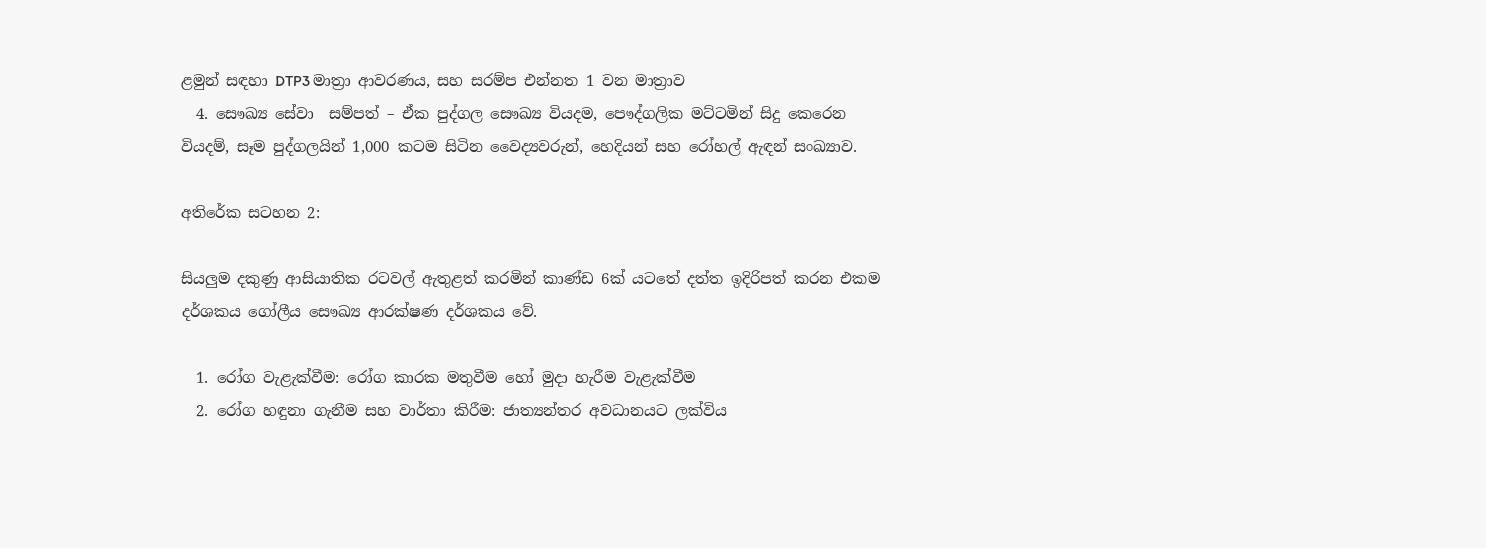ළමුන් සඳහා DTP3 මාත්‍රා ආවරණය, සහ සරම්ප එන්නත 1 වන මාත්‍රාව
  4. සෞඛ්‍ය සේවා  සම්පත් – ඒක පුද්ගල සෞඛ්‍ය වියදම, පෞද්ගලික මට්ටමින් සිදු කෙරෙන වියදම්, සෑම පුද්ගලයින් 1,000 කටම සිටින වෛද්‍යවරුන්, හෙදියන් සහ රෝහල් ඇඳන් සංඛ්‍යාව.

අතිරේක සටහන 2:

සියලුම දකුණු ආසියාතික රටවල් ඇතුළත් කරමින් කාණ්ඩ 6ක් යටතේ දත්ත ඉදිරිපත් කරන එකම දර්ශකය ‌ගෝලීය සෞඛ්‍ය ආරක්ෂණ දර්ශකය වේ.

  1. රෝග වැළැක්වීම: රෝග කාරක මතුවීම හෝ මුදා හැරීම වැළැක්වීම
  2. රෝග හඳුනා ගැනීම සහ වාර්තා කිරීම: ජාත්‍යන්තර අවධානයට ලක්විය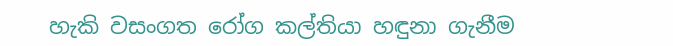හැකි වසංගත රෝග කල්තියා හඳුනා ගැනීම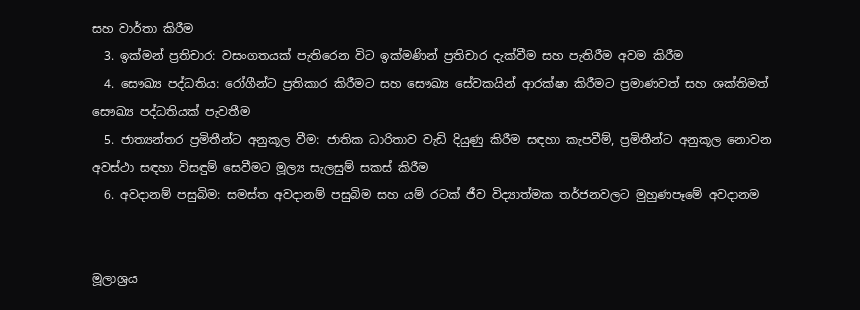සහ වාර්තා කිරීම
  3. ඉක්මන් ප්‍රතිචාර: වසංගතයක් පැතිරෙන විට ඉක්මණින් ප්‍රතිචාර දැක්වීම සහ පැතිරීම අවම කිරීම
  4. සෞඛ්‍ය පද්ධතිය: රෝගීන්ට ප්‍රතිකාර කිරීමට සහ සෞඛ්‍ය සේවකයින් ආරක්ෂා කිරීමට ප්‍රමාණවත් සහ ශක්තිමත් සෞඛ්‍ය පද්ධතියක් පැවතීම
  5. ජාත්‍යන්තර ප්‍රමිතීන්ට අනුකූල වීම: ජාතික ධාරිතාව වැඩි දියුණු කිරීම සඳහා කැපවීම්, ප්‍රමිතීන්ට අනුකූල නොවන අවස්ථා සඳහා විසඳුම් සෙවීමට මූල්‍ය සැලසුම් සකස් කිරීම
  6. අවදානම් පසුබිම: සමස්ත අවදානම් පසුබිම සහ යම් රටක් ජීව විද්‍යාත්මක තර්ජනවලට මුහුණපෑමේ අවදානම


මූලාශ්‍රය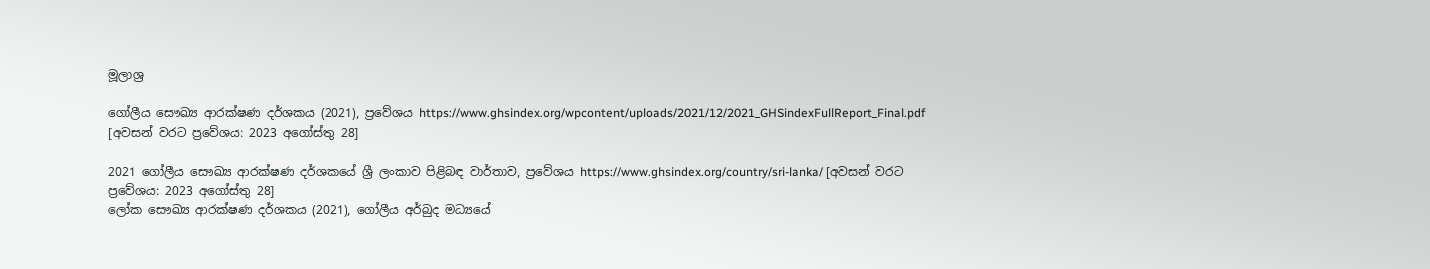මූලාශ්‍ර

ගෝලීය සෞඛ්‍ය ආරක්ෂණ දර්ශකය (2021), ප්‍රවේශය https://www.ghsindex.org/wpcontent/uploads/2021/12/2021_GHSindexFullReport_Final.pdf [අවසන් වරට ප්‍රවේශය: 2023 අගෝස්තු 28]

2021 ගෝලීය සෞඛ්‍ය ආරක්ෂණ දර්ශකයේ ශ්‍රී ලංකාව පිළිබඳ වාර්තාව, ප්‍රවේශය https://www.ghsindex.org/country/sri-lanka/ [අවසන් වරට ප්‍රවේශය: 2023 අගෝස්තු 28]
ලෝක සෞඛ්‍ය ආරක්ෂණ දර්ශකය (2021), ගෝලීය අර්බුද මධ්‍යයේ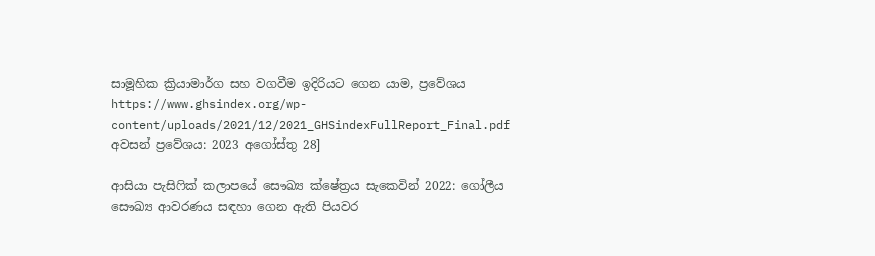සාමූහික ක්‍රියාමාර්ග සහ වගවීම ඉදිරියට ගෙන යාම, ප්‍රවේශය https://www.ghsindex.org/wp-content/uploads/2021/12/2021_GHSindexFullReport_Final.pdf අවසන් ප්‍රවේශය: 2023 අගෝස්තු 28]

ආසියා පැසිෆික් කලාපයේ සෞඛ්‍ය ක්ෂේත්‍රය සැකෙවින් 2022: ගෝලීය සෞඛ්‍ය ආවරණය සඳහා ගෙන ඇති පියවර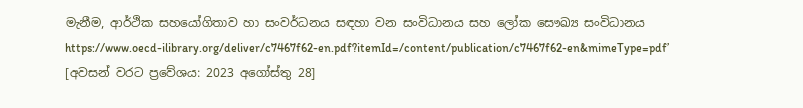මැනීම, ආර්ථික සහයෝගිතාව හා සංවර්ධනය සඳහා වන සංවිධානය සහ ලෝක සෞඛ්‍ය සංවිධානය
https://www.oecd-ilibrary.org/deliver/c7467f62-en.pdf?itemId=/content/publication/c7467f62-en&mimeType=pdf’ [අවසන් වරට ප්‍රවේශය: 2023 අගෝස්තු 28]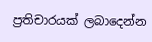ප්‍රතිචාරයක් ලබාදෙන්න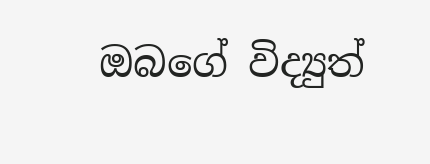ඔබගේ විද්‍යුත්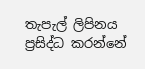තැපැල් ලිපිනය ප්‍රසිද්ධ කරන්නේ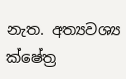නැත. අත්‍යවශ්‍ය ක්ෂේත්‍ර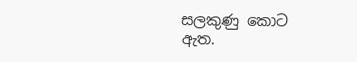සලකුණු කොට ඇත.